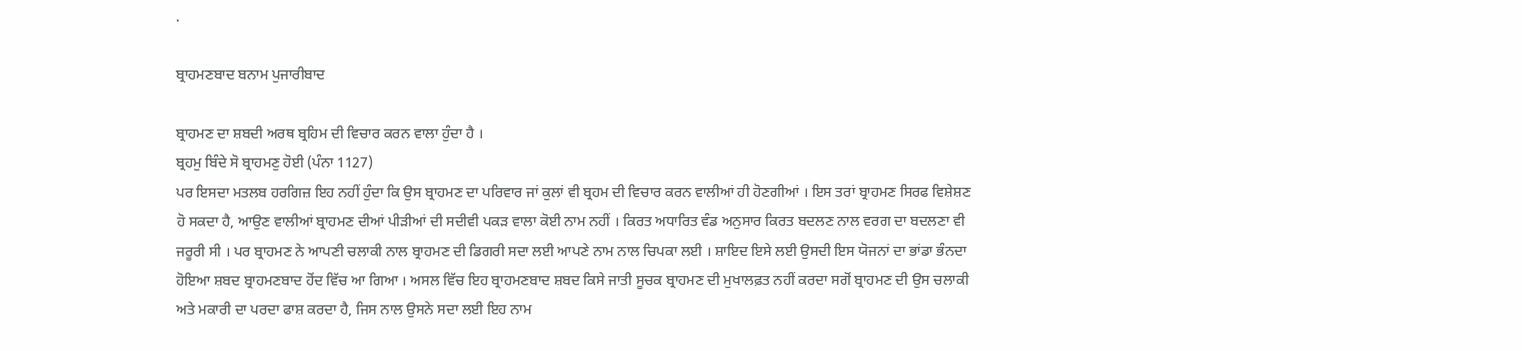.

ਬ੍ਰਾਹਮਣਬਾਦ ਬਨਾਮ ਪੁਜਾਰੀਬਾਦ

ਬ੍ਰਾਹਮਣ ਦਾ ਸ਼ਬਦੀ ਅਰਥ ਬ੍ਰਹਿਮ ਦੀ ਵਿਚਾਰ ਕਰਨ ਵਾਲਾ ਹੁੰਦਾ ਹੈ ।
ਬ੍ਰਹਮੁ ਬਿੰਦੇ ਸੋ ਬ੍ਰਾਹਮਣੁ ਹੋਈ (ਪੰਨਾ 1127)
ਪਰ ਇਸਦਾ ਮਤਲਬ ਹਰਗਿਜ਼ ਇਹ ਨਹੀਂ ਹੁੰਦਾ ਕਿ ਉਸ ਬ੍ਰਾਹਮਣ ਦਾ ਪਰਿਵਾਰ ਜਾਂ ਕੁਲਾਂ ਵੀ ਬ੍ਰਹਮ ਦੀ ਵਿਚਾਰ ਕਰਨ ਵਾਲੀਆਂ ਹੀ ਹੋਣਗੀਆਂ । ਇਸ ਤਰਾਂ ਬ੍ਰਾਹਮਣ ਸਿਰਫ ਵਿਸ਼ੇਸ਼ਣ ਹੋ ਸਕਦਾ ਹੈ, ਆਉਣ ਵਾਲੀਆਂ ਬ੍ਰਾਹਮਣ ਦੀਆਂ ਪੀੜੀਆਂ ਦੀ ਸਦੀਵੀ ਪਕੜ ਵਾਲਾ ਕੋਈ ਨਾਮ ਨਹੀਂ । ਕਿਰਤ ਅਧਾਰਿਤ ਵੰਡ ਅਨੁਸਾਰ ਕਿਰਤ ਬਦਲਣ ਨਾਲ ਵਰਗ ਦਾ ਬਦਲਣਾ ਵੀ ਜਰੂਰੀ ਸੀ । ਪਰ ਬ੍ਰਾਹਮਣ ਨੇ ਆਪਣੀ ਚਲਾਕੀ ਨਾਲ ਬ੍ਰਾਹਮਣ ਦੀ ਡਿਗਰੀ ਸਦਾ ਲਈ ਆਪਣੇ ਨਾਮ ਨਾਲ ਚਿਪਕਾ ਲਈ । ਸ਼ਾਇਦ ਇਸੇ ਲਈ ਉਸਦੀ ਇਸ ਯੋਜਨਾਂ ਦਾ ਭਾਂਡਾ ਭੰਨਦਾ ਹੋਇਆ ਸ਼ਬਦ ਬ੍ਰਾਹਮਣਬਾਦ ਹੋਂਦ ਵਿੱਚ ਆ ਗਿਆ । ਅਸਲ ਵਿੱਚ ਇਹ ਬ੍ਰਾਹਮਣਬਾਦ ਸ਼ਬਦ ਕਿਸੇ ਜਾਤੀ ਸੂਚਕ ਬ੍ਰਾਹਮਣ ਦੀ ਮੁਖਾਲਫ਼ਤ ਨਹੀਂ ਕਰਦਾ ਸਗੋਂ ਬ੍ਰਾਹਮਣ ਦੀ ਉਸ ਚਲਾਕੀ ਅਤੇ ਮਕਾਰੀ ਦਾ ਪਰਦਾ ਫਾਸ਼ ਕਰਦਾ ਹੈ, ਜਿਸ ਨਾਲ ਉਸਨੇ ਸਦਾ ਲਈ ਇਹ ਨਾਮ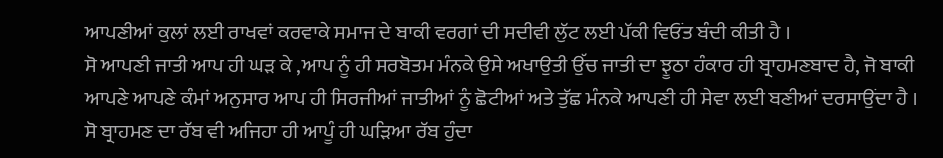ਆਪਣੀਆਂ ਕੁਲਾਂ ਲਈ ਰਾਖਵਾਂ ਕਰਵਾਕੇ ਸਮਾਜ ਦੇ ਬਾਕੀ ਵਰਗਾਂ ਦੀ ਸਦੀਵੀ ਲੁੱਟ ਲਈ ਪੱਕੀ ਵਿਓਂਤ ਬੰਦੀ ਕੀਤੀ ਹੈ ।
ਸੋ ਆਪਣੀ ਜਾਤੀ ਆਪ ਹੀ ਘੜ ਕੇ ,ਆਪ ਨੂੰ ਹੀ ਸਰਬੋਤਮ ਮੰਨਕੇ ਉਸੇ ਅਖਾਉਤੀ ਉੱਚ ਜਾਤੀ ਦਾ ਝੂਠਾ ਹੰਕਾਰ ਹੀ ਬ੍ਰਾਹਮਣਬਾਦ ਹੈ, ਜੋ ਬਾਕੀ ਆਪਣੇ ਆਪਣੇ ਕੰਮਾਂ ਅਨੁਸਾਰ ਆਪ ਹੀ ਸਿਰਜੀਆਂ ਜਾਤੀਆਂ ਨੂੰ ਛੋਟੀਆਂ ਅਤੇ ਤੁੱਛ ਮੰਨਕੇ ਆਪਣੀ ਹੀ ਸੇਵਾ ਲਈ ਬਣੀਆਂ ਦਰਸਾਉਂਦਾ ਹੈ । ਸੋ ਬ੍ਰਾਹਮਣ ਦਾ ਰੱਬ ਵੀ ਅਜਿਹਾ ਹੀ ਆਪੂੰ ਹੀ ਘੜਿਆ ਰੱਬ ਹੁੰਦਾ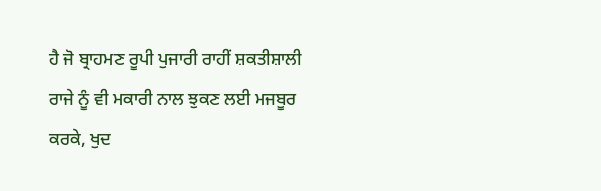ਹੈ ਜੋ ਬ੍ਰਾਹਮਣ ਰੂਪੀ ਪੁਜਾਰੀ ਰਾਹੀਂ ਸ਼ਕਤੀਸ਼ਾਲੀ ਰਾਜੇ ਨੂੰ ਵੀ ਮਕਾਰੀ ਨਾਲ ਝੁਕਣ ਲਈ ਮਜਬੂਰ ਕਰਕੇ, ਖੁਦ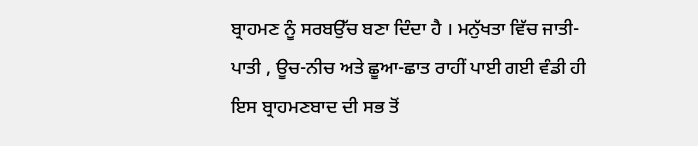ਬ੍ਰਾਹਮਣ ਨੂੰ ਸਰਬਉੱਚ ਬਣਾ ਦਿੰਦਾ ਹੈ । ਮਨੁੱਖਤਾ ਵਿੱਚ ਜਾਤੀ-ਪਾਤੀ , ਊਚ-ਨੀਚ ਅਤੇ ਛੂਆ-ਛਾਤ ਰਾਹੀਂ ਪਾਈ ਗਈ ਵੰਡੀ ਹੀ ਇਸ ਬ੍ਰਾਹਮਣਬਾਦ ਦੀ ਸਭ ਤੋਂ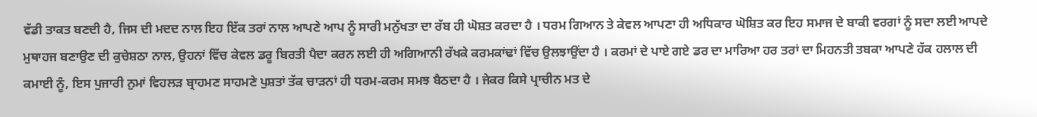ਵੱਡੀ ਤਾਕਤ ਬਣਦੀ ਹੈ, ਜਿਸ ਦੀ ਮਦਦ ਨਾਲ ਇਹ ਇੱਕ ਤਰਾਂ ਨਾਲ ਆਪਣੇ ਆਪ ਨੂੰ ਸਾਰੀ ਮਨੁੱਖਤਾ ਦਾ ਰੱਬ ਹੀ ਘੋਸ਼ਤ ਕਰਦਾ ਹੈ । ਧਰਮ ਗਿਆਨ ਤੇ ਕੇਵਲ ਆਪਣਾ ਹੀ ਅਧਿਕਾਰ ਘੋਸ਼ਿਤ ਕਰ ਇਹ ਸਮਾਜ ਦੇ ਬਾਕੀ ਵਰਗਾਂ ਨੂੰ ਸਦਾ ਲਈ ਆਪਦੇ ਮੁਥਾਹਜ ਬਣਾਉਣ ਦੀ ਕੁਚੇਸ਼ਠਾ ਨਾਲ, ਉਹਨਾਂ ਵਿੱਚ ਕੇਵਲ ਡਰੂ ਬਿਰਤੀ ਪੈਦਾ ਕਰਨ ਲਈ ਹੀ ਅਗਿਆਨੀ ਰੱਖਕੇ ਕਰਮਕਾਂਢਾਂ ਵਿੱਚ ਉਲਝਾਉਂਦਾ ਹੈ । ਕਰਮਾਂ ਦੇ ਪਾਏ ਗਏ ਡਰ ਦਾ ਮਾਰਿਆ ਹਰ ਤਰਾਂ ਦਾ ਮਿਹਨਤੀ ਤਬਕਾ ਆਪਣੇ ਹੱਕ ਹਲਾਲ ਦੀ ਕਮਾਈ ਨੂੰ, ਇਸ ਪੁਜਾਰੀ ਨੁਮਾਂ ਵਿਹਲੜ ਬ੍ਰਾਹਮਣ ਸਾਹਮਣੇ ਪੁਸ਼ਤਾਂ ਤੱਕ ਚਾੜਨਾਂ ਹੀ ਧਰਮ-ਕਰਮ ਸਮਝ ਬੈਠਦਾ ਹੈ । ਜੇਕਰ ਕਿਸੇ ਪ੍ਰਾਚੀਨ ਮਤ ਦੇ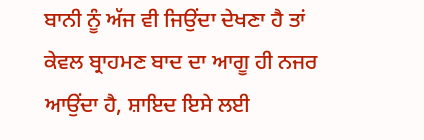ਬਾਨੀ ਨੂੰ ਅੱਜ ਵੀ ਜਿਉਂਦਾ ਦੇਖਣਾ ਹੈ ਤਾਂ ਕੇਵਲ ਬ੍ਰਾਹਮਣ ਬਾਦ ਦਾ ਆਗੂ ਹੀ ਨਜਰ ਆਉਂਦਾ ਹੈ, ਸ਼ਾਇਦ ਇਸੇ ਲਈ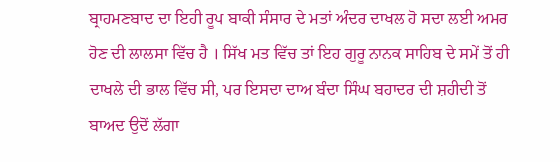ਬ੍ਰਾਹਮਣਬਾਦ ਦਾ ਇਹੀ ਰੂਪ ਬਾਕੀ ਸੰਸਾਰ ਦੇ ਮਤਾਂ ਅੰਦਰ ਦਾਖਲ ਹੋ ਸਦਾ ਲਈ ਅਮਰ ਹੋਣ ਦੀ ਲਾਲਸਾ ਵਿੱਚ ਹੈ । ਸਿੱਖ ਮਤ ਵਿੱਚ ਤਾਂ ਇਹ ਗੁਰੂ ਨਾਨਕ ਸਾਹਿਬ ਦੇ ਸਮੇਂ ਤੋਂ ਹੀ ਦਾਖਲੇ ਦੀ ਭਾਲ ਵਿੱਚ ਸੀ, ਪਰ ਇਸਦਾ ਦਾਅ ਬੰਦਾ ਸਿੰਘ ਬਹਾਦਰ ਦੀ ਸ਼ਹੀਦੀ ਤੋਂ ਬਾਅਦ ਉਦੋਂ ਲੱਗਾ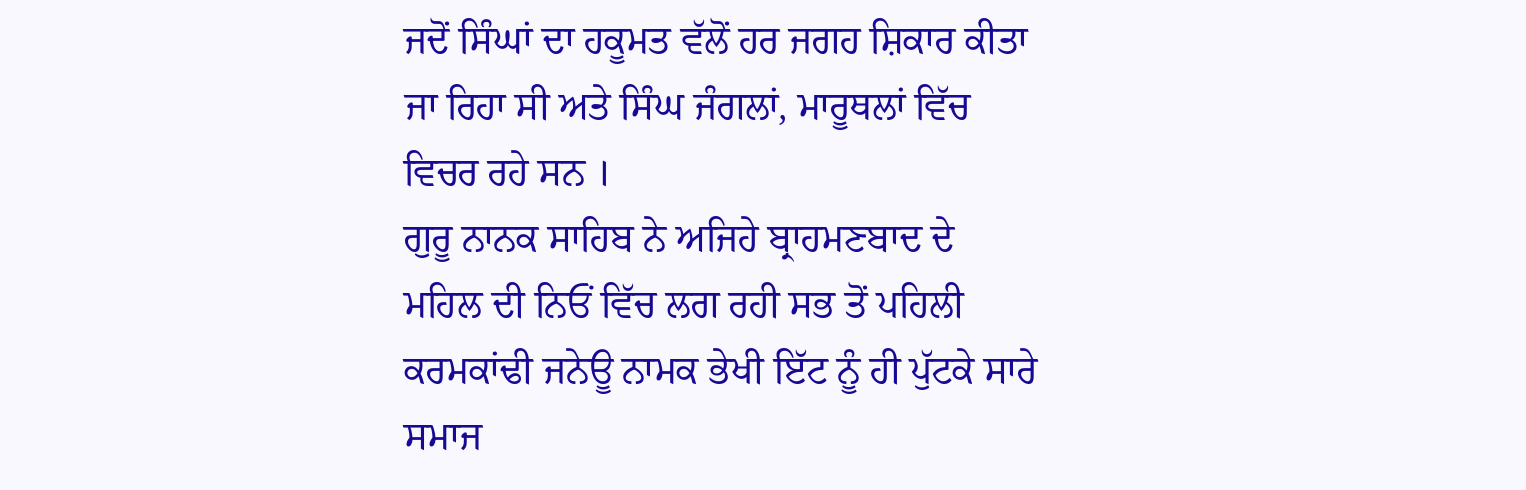ਜਦੋਂ ਸਿੰਘਾਂ ਦਾ ਹਕੂਮਤ ਵੱਲੋਂ ਹਰ ਜਗਹ ਸ਼ਿਕਾਰ ਕੀਤਾ ਜਾ ਰਿਹਾ ਸੀ ਅਤੇ ਸਿੰਘ ਜੰਗਲਾਂ, ਮਾਰੂਥਲਾਂ ਵਿੱਚ ਵਿਚਰ ਰਹੇ ਸਨ ।
ਗੁਰੂ ਨਾਨਕ ਸਾਹਿਬ ਨੇ ਅਜਿਹੇ ਬ੍ਰਾਹਮਣਬਾਦ ਦੇ ਮਹਿਲ ਦੀ ਨਿਓਂ ਵਿੱਚ ਲਗ ਰਹੀ ਸਭ ਤੋਂ ਪਹਿਲੀ ਕਰਮਕਾਂਢੀ ਜਨੇਊ ਨਾਮਕ ਭੇਖੀ ਇੱਟ ਨੂੰ ਹੀ ਪੁੱਟਕੇ ਸਾਰੇ ਸਮਾਜ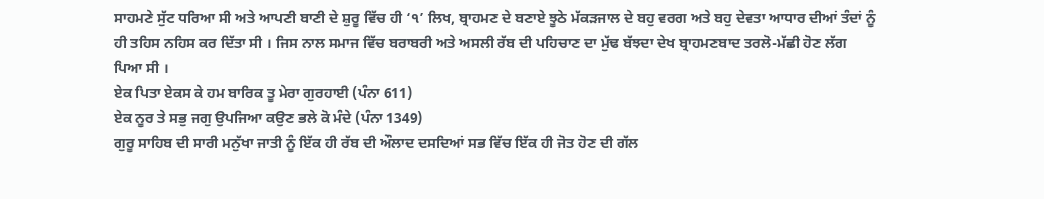ਸਾਹਮਣੇ ਸੁੱਟ ਧਰਿਆ ਸੀ ਅਤੇ ਆਪਣੀ ਬਾਣੀ ਦੇ ਸ਼ੁਰੂ ਵਿੱਚ ਹੀ ‘੧’ ਲਿਖ, ਬ੍ਰਾਹਮਣ ਦੇ ਬਣਾਏ ਝੂਠੇ ਮੱਕੜਜਾਲ ਦੇ ਬਹੁ ਵਰਗ ਅਤੇ ਬਹੁ ਦੇਵਤਾ ਆਧਾਰ ਦੀਆਂ ਤੰਦਾਂ ਨੂੰ ਹੀ ਤਹਿਸ ਨਹਿਸ ਕਰ ਦਿੱਤਾ ਸੀ । ਜਿਸ ਨਾਲ ਸਮਾਜ ਵਿੱਚ ਬਰਾਬਰੀ ਅਤੇ ਅਸਲੀ ਰੱਬ ਦੀ ਪਹਿਚਾਣ ਦਾ ਮੁੱਢ ਬੱਝਦਾ ਦੇਖ ਬ੍ਰਾਹਮਣਬਾਦ ਤਰਲੋ-ਮੱਛੀ ਹੋਣ ਲੱਗ ਪਿਆ ਸੀ ।
ਏਕ ਪਿਤਾ ਏਕਸ ਕੇ ਹਮ ਬਾਰਿਕ ਤੂ ਮੇਰਾ ਗੁਰਹਾਈ (ਪੰਨਾ 611)
ਏਕ ਨੂਰ ਤੇ ਸਭੁ ਜਗੁ ਉਪਜਿਆ ਕਉਣ ਭਲੇ ਕੋ ਮੰਦੇ (ਪੰਨਾ 1349)
ਗੁਰੂ ਸਾਹਿਬ ਦੀ ਸਾਰੀ ਮਨੁੱਖਾ ਜਾਤੀ ਨੂੰ ਇੱਕ ਹੀ ਰੱਬ ਦੀ ਔਲਾਦ ਦਸਦਿਆਂ ਸਭ ਵਿੱਚ ਇੱਕ ਹੀ ਜੋਤ ਹੋਣ ਦੀ ਗੱਲ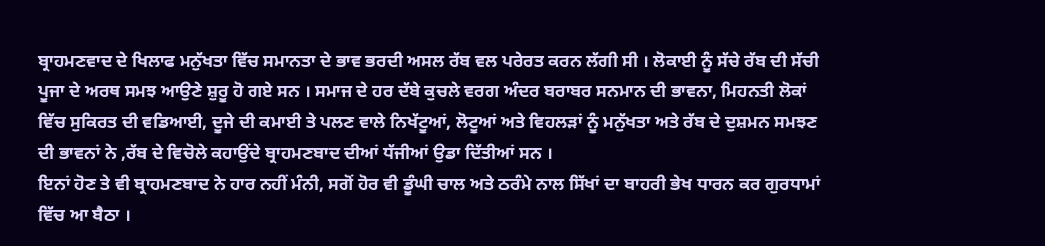ਬ੍ਰਾਹਮਣਵਾਦ ਦੇ ਖਿਲਾਫ ਮਨੁੱਖਤਾ ਵਿੱਚ ਸਮਾਨਤਾ ਦੇ ਭਾਵ ਭਰਦੀ ਅਸਲ ਰੱਬ ਵਲ ਪਰੇਰਤ ਕਰਨ ਲੱਗੀ ਸੀ । ਲੋਕਾਈ ਨੂੰ ਸੱਚੇ ਰੱਬ ਦੀ ਸੱਚੀ ਪੂਜਾ ਦੇ ਅਰਥ ਸਮਝ ਆਉਣੇ ਸ਼ੁਰੂ ਹੋ ਗਏ ਸਨ । ਸਮਾਜ ਦੇ ਹਰ ਦੱਬੇ ਕੁਚਲੇ ਵਰਗ ਅੰਦਰ ਬਰਾਬਰ ਸਨਮਾਨ ਦੀ ਭਾਵਨਾ, ਮਿਹਨਤੀ ਲੋਕਾਂ ਵਿੱਚ ਸੁਕਿਰਤ ਦੀ ਵਡਿਆਈ, ਦੂਜੇ ਦੀ ਕਮਾਈ ਤੇ ਪਲਣ ਵਾਲੇ ਨਿਖੱਟੂਆਂ, ਲੋਟੂਆਂ ਅਤੇ ਵਿਹਲੜਾਂ ਨੂੰ ਮਨੁੱਖਤਾ ਅਤੇ ਰੱਬ ਦੇ ਦੁਸ਼ਮਨ ਸਮਝਣ ਦੀ ਭਾਵਨਾਂ ਨੇ ,ਰੱਬ ਦੇ ਵਿਚੋਲੇ ਕਹਾਉਂਦੇ ਬ੍ਰਾਹਮਣਬਾਦ ਦੀਆਂ ਧੱਜੀਆਂ ਉਡਾ ਦਿੱਤੀਆਂ ਸਨ ।
ਇਨਾਂ ਹੋਣ ਤੇ ਵੀ ਬ੍ਰਾਹਮਣਬਾਦ ਨੇ ਹਾਰ ਨਹੀਂ ਮੰਨੀ, ਸਗੋਂ ਹੋਰ ਵੀ ਡੂੰਘੀ ਚਾਲ ਅਤੇ ਠਰੰਮੇ ਨਾਲ ਸਿੱਖਾਂ ਦਾ ਬਾਹਰੀ ਭੇਖ ਧਾਰਨ ਕਰ ਗੁਰਧਾਮਾਂ ਵਿੱਚ ਆ ਬੈਠਾ ।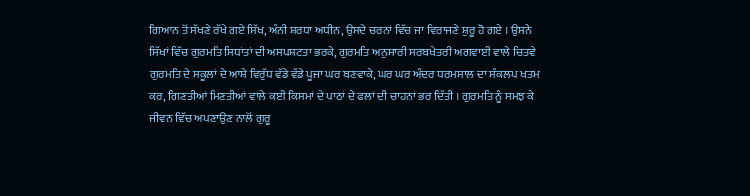ਗਿਆਨ ਤੋਂ ਸੱਖਣੇ ਰੱਖੇ ਗਏ ਸਿੱਖ, ਅੰਨੀ ਸ਼ਰਧਾ ਅਧੀਨ, ਉਸਦੇ ਚਰਨਾਂ ਵਿੱਚ ਜਾ ਵਿਰਾਜਣੇ ਸ਼ੁਰੂ ਹੋ ਗਏ । ਉਸਨੇ ਸਿੱਖਾਂ ਵਿੱਚ ਗੁਰਮਤਿ ਸਿਧਾਂਤਾਂ ਦੀ ਅਸਪਸ਼ਟਤਾ ਭਰਕੇ, ਗੁਰਮਤਿ ਅਨੁਸਾਰੀ ਸਰਬਖੇਤਰੀ ਅਗਵਾਈ ਵਾਲੇ ਚਿਤਵੇ ਗੁਰਮਤਿ ਦੇ ਸਕੂਲਾਂ ਦੇ ਆਸ਼ੇ ਵਿਰੁੱਧ ਵੱਡੇ ਵੱਡੇ ਪੂਜਾ ਘਰ ਬਣਵਾਕੇ, ਘਰ ਘਰ ਅੰਦਰ ਧਰਮਸਾਲ ਦਾ ਸੰਕਲਪ ਖਤਮ ਕਰ, ਗਿਣਤੀਆਂ ਮਿਣਤੀਆਂ ਵਾਲੇ ਕਈ ਕਿਸਮਾਂ ਦੇ ਪਾਠਾਂ ਦੇ ਫਲਾਂ ਦੀ ਚਾਹਨਾਂ ਭਰ ਦਿੱਤੀ । ਗੁਰਮਤਿ ਨੂੰ ਸਮਝ ਕੇ ਜੀਵਨ ਵਿੱਚ ਅਪਣਾਉਣ ਨਾਲੋਂ ਗੁਰੂ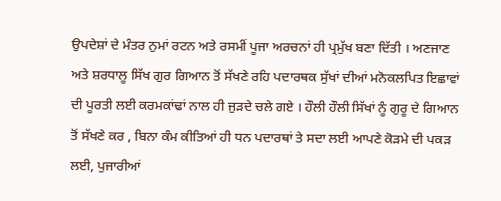ਉਪਦੇਸ਼ਾਂ ਦੇ ਮੰਤਰ ਨੁਮਾਂ ਰਟਨ ਅਤੇ ਰਸਮੀਂ ਪੂਜਾ ਅਰਚਨਾਂ ਹੀ ਪ੍ਰਮੁੱਖ ਬਣਾ ਦਿੱਤੀ । ਅਣਜਾਣ ਅਤੇ ਸ਼ਰਧਾਲੂ ਸਿੱਖ ਗੁਰ ਗਿਆਨ ਤੋਂ ਸੱਖਣੇ ਰਹਿ ਪਦਾਰਥਕ ਸੁੱਖਾਂ ਦੀਆਂ ਮਨੋਕਲਪਿਤ ਇਛਾਵਾਂ ਦੀ ਪੂਰਤੀ ਲਈ ਕਰਮਕਾਂਢਾਂ ਨਾਲ ਹੀ ਜੁੜਦੇ ਚਲੇ ਗਏ । ਹੌਲੀ ਹੌਲੀ ਸਿੱਖਾਂ ਨੂੰ ਗੁਰੂ ਦੇ ਗਿਆਨ ਤੋਂ ਸੱਖਣੇ ਕਰ , ਬਿਨਾ ਕੰਮ ਕੀਤਿਆਂ ਹੀ ਧਨ ਪਦਾਰਥਾਂ ਤੇ ਸਦਾ ਲਈ ਆਪਣੇ ਕੋੜਮੇ ਦੀ ਪਕੜ ਲਈ, ਪੁਜਾਰੀਆਂ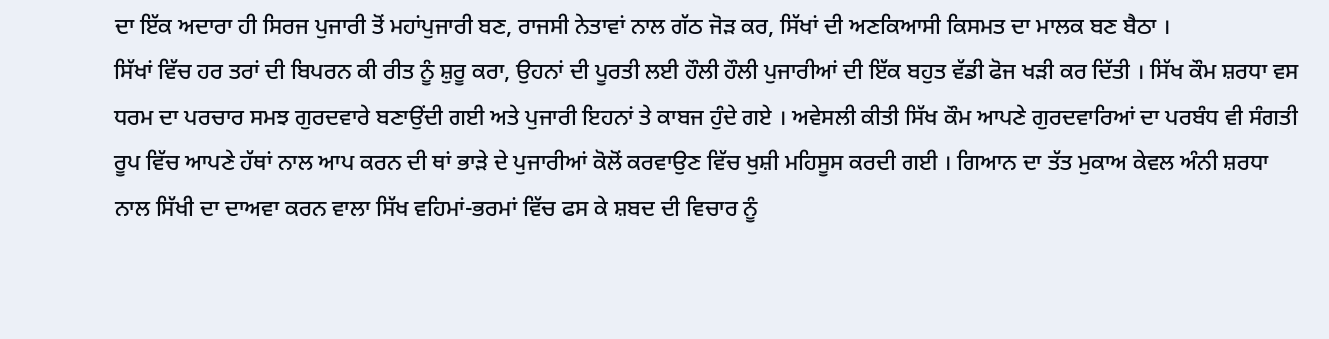ਦਾ ਇੱਕ ਅਦਾਰਾ ਹੀ ਸਿਰਜ ਪੁਜਾਰੀ ਤੋਂ ਮਹਾਂਪੁਜਾਰੀ ਬਣ, ਰਾਜਸੀ ਨੇਤਾਵਾਂ ਨਾਲ ਗੱਠ ਜੋੜ ਕਰ, ਸਿੱਖਾਂ ਦੀ ਅਣਕਿਆਸੀ ਕਿਸਮਤ ਦਾ ਮਾਲਕ ਬਣ ਬੈਠਾ ।
ਸਿੱਖਾਂ ਵਿੱਚ ਹਰ ਤਰਾਂ ਦੀ ਬਿਪਰਨ ਕੀ ਰੀਤ ਨੂੰ ਸ਼ੁਰੂ ਕਰਾ, ਉਹਨਾਂ ਦੀ ਪੂਰਤੀ ਲਈ ਹੌਲੀ ਹੌਲੀ ਪੁਜਾਰੀਆਂ ਦੀ ਇੱਕ ਬਹੁਤ ਵੱਡੀ ਫੋਜ ਖੜੀ ਕਰ ਦਿੱਤੀ । ਸਿੱਖ ਕੌਮ ਸ਼ਰਧਾ ਵਸ ਧਰਮ ਦਾ ਪਰਚਾਰ ਸਮਝ ਗੁਰਦਵਾਰੇ ਬਣਾਉਂਦੀ ਗਈ ਅਤੇ ਪੁਜਾਰੀ ਇਹਨਾਂ ਤੇ ਕਾਬਜ ਹੁੰਦੇ ਗਏ । ਅਵੇਸਲੀ ਕੀਤੀ ਸਿੱਖ ਕੌਮ ਆਪਣੇ ਗੁਰਦਵਾਰਿਆਂ ਦਾ ਪਰਬੰਧ ਵੀ ਸੰਗਤੀ ਰੂਪ ਵਿੱਚ ਆਪਣੇ ਹੱਥਾਂ ਨਾਲ ਆਪ ਕਰਨ ਦੀ ਥਾਂ ਭਾੜੇ ਦੇ ਪੁਜਾਰੀਆਂ ਕੋਲੋਂ ਕਰਵਾਉਣ ਵਿੱਚ ਖੁਸ਼ੀ ਮਹਿਸੂਸ ਕਰਦੀ ਗਈ । ਗਿਆਨ ਦਾ ਤੱਤ ਮੁਕਾਅ ਕੇਵਲ ਅੰਨੀ ਸ਼ਰਧਾ ਨਾਲ ਸਿੱਖੀ ਦਾ ਦਾਅਵਾ ਕਰਨ ਵਾਲਾ ਸਿੱਖ ਵਹਿਮਾਂ-ਭਰਮਾਂ ਵਿੱਚ ਫਸ ਕੇ ਸ਼ਬਦ ਦੀ ਵਿਚਾਰ ਨੂੰ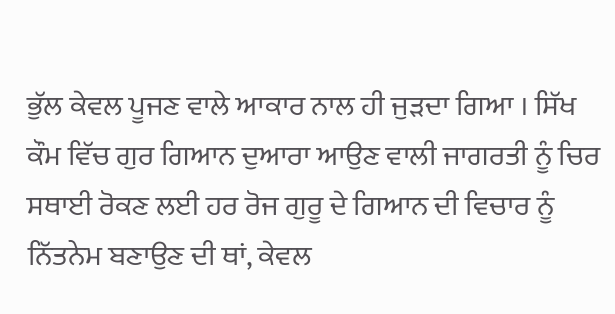ਭੁੱਲ ਕੇਵਲ ਪੂਜਣ ਵਾਲੇ ਆਕਾਰ ਨਾਲ ਹੀ ਜੁੜਦਾ ਗਿਆ । ਸਿੱਖ ਕੌਮ ਵਿੱਚ ਗੁਰ ਗਿਆਨ ਦੁਆਰਾ ਆਉਣ ਵਾਲੀ ਜਾਗਰਤੀ ਨੂੰ ਚਿਰ ਸਥਾਈ ਰੋਕਣ ਲਈ ਹਰ ਰੋਜ ਗੁਰੂ ਦੇ ਗਿਆਨ ਦੀ ਵਿਚਾਰ ਨੂੰ ਨਿੱਤਨੇਮ ਬਣਾਉਣ ਦੀ ਥਾਂ, ਕੇਵਲ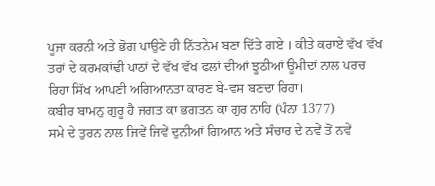ਪੂਜਾ ਕਰਨੀ ਅਤੇ ਭੋਗ ਪਾਉਣੇ ਹੀ ਨਿੱਤਨੇਮ ਬਣਾ ਦਿੱਤੇ ਗਏ । ਕੀਤੇ ਕਰਾਏ ਵੱਖ ਵੱਖ ਤਰਾਂ ਦੇ ਕਰਮਕਾਂਢੀ ਪਾਠਾਂ ਦੇ ਵੱਖ ਵੱਖ ਫਲਾਂ ਦੀਆਂ ਝੂਠੀਆਂ ਊਮੀਦਾਂ ਨਾਲ ਪਰਚ ਰਿਹਾ ਸਿੱਖ ਆਪਣੀ ਅਗਿਆਨਤਾ ਕਾਰਣ ਬੇ-ਵਸ ਬਣਦਾ ਰਿਹਾ।
ਕਬੀਰ ਬਾਮਨੁ ਗੁਰੂ ਹੈ ਜਗਤ ਕਾ ਭਗਤਨ ਕਾ ਗੁਰ ਨਾਹਿ (ਪੰਨਾ 1377)
ਸਮੇ ਦੇ ਤੁਰਨ ਨਾਲ ਜਿਵੇਂ ਜਿਵੇਂ ਦੁਨੀਆਂ ਗਿਆਨ ਅਤੇ ਸੰਚਾਰ ਦੇ ਨਵੇਂ ਤੋਂ ਨਵੇਂ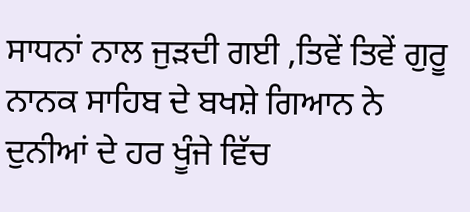ਸਾਧਨਾਂ ਨਾਲ ਜੁੜਦੀ ਗਈ ,ਤਿਵੇਂ ਤਿਵੇਂ ਗੁਰੂ ਨਾਨਕ ਸਾਹਿਬ ਦੇ ਬਖਸ਼ੇ ਗਿਆਨ ਨੇ ਦੁਨੀਆਂ ਦੇ ਹਰ ਖੂੰਜੇ ਵਿੱਚ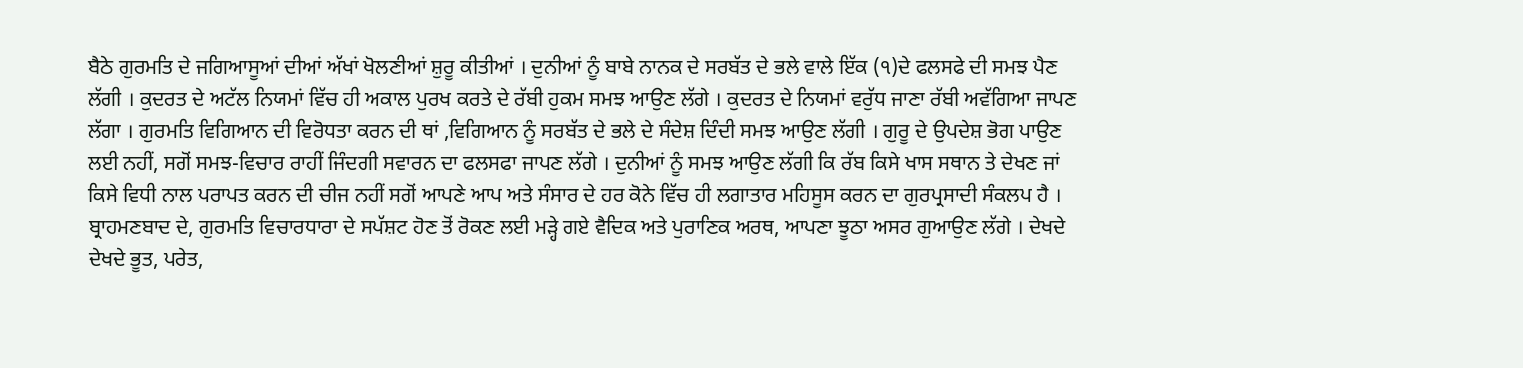ਬੈਠੇ ਗੁਰਮਤਿ ਦੇ ਜਗਿਆਸੂਆਂ ਦੀਆਂ ਅੱਖਾਂ ਖੋਲਣੀਆਂ ਸ਼ੁਰੂ ਕੀਤੀਆਂ । ਦੁਨੀਆਂ ਨੂੰ ਬਾਬੇ ਨਾਨਕ ਦੇ ਸਰਬੱਤ ਦੇ ਭਲੇ ਵਾਲੇ ਇੱਕ (੧)ਦੇ ਫਲਸਫੇ ਦੀ ਸਮਝ ਪੈਣ ਲੱਗੀ । ਕੁਦਰਤ ਦੇ ਅਟੱਲ ਨਿਯਮਾਂ ਵਿੱਚ ਹੀ ਅਕਾਲ ਪੁਰਖ ਕਰਤੇ ਦੇ ਰੱਬੀ ਹੁਕਮ ਸਮਝ ਆਉਣ ਲੱਗੇ । ਕੁਦਰਤ ਦੇ ਨਿਯਮਾਂ ਵਰੁੱਧ ਜਾਣਾ ਰੱਬੀ ਅਵੱਗਿਆ ਜਾਪਣ ਲੱਗਾ । ਗੁਰਮਤਿ ਵਿਗਿਆਨ ਦੀ ਵਿਰੋਧਤਾ ਕਰਨ ਦੀ ਥਾਂ ,ਵਿਗਿਆਨ ਨੂੰ ਸਰਬੱਤ ਦੇ ਭਲੇ ਦੇ ਸੰਦੇਸ਼ ਦਿੰਦੀ ਸਮਝ ਆਉਣ ਲੱਗੀ । ਗੁਰੂ ਦੇ ਉਪਦੇਸ਼ ਭੋਗ ਪਾਉਣ ਲਈ ਨਹੀਂ, ਸਗੋਂ ਸਮਝ-ਵਿਚਾਰ ਰਾਹੀਂ ਜਿੰਦਗੀ ਸਵਾਰਨ ਦਾ ਫਲਸਫਾ ਜਾਪਣ ਲੱਗੇ । ਦੁਨੀਆਂ ਨੂੰ ਸਮਝ ਆਉਣ ਲੱਗੀ ਕਿ ਰੱਬ ਕਿਸੇ ਖਾਸ ਸਥਾਨ ਤੇ ਦੇਖਣ ਜਾਂ ਕਿਸੇ ਵਿਧੀ ਨਾਲ ਪਰਾਪਤ ਕਰਨ ਦੀ ਚੀਜ ਨਹੀਂ ਸਗੋਂ ਆਪਣੇ ਆਪ ਅਤੇ ਸੰਸਾਰ ਦੇ ਹਰ ਕੋਨੇ ਵਿੱਚ ਹੀ ਲਗਾਤਾਰ ਮਹਿਸੂਸ ਕਰਨ ਦਾ ਗੁਰਪ੍ਰਸਾਦੀ ਸੰਕਲਪ ਹੈ । ਬ੍ਰਾਹਮਣਬਾਦ ਦੇ, ਗੁਰਮਤਿ ਵਿਚਾਰਧਾਰਾ ਦੇ ਸਪੱਸ਼ਟ ਹੋਣ ਤੋਂ ਰੋਕਣ ਲਈ ਮੜ੍ਹੇ ਗਏ ਵੈਦਿਕ ਅਤੇ ਪੁਰਾਣਿਕ ਅਰਥ, ਆਪਣਾ ਝੂਠਾ ਅਸਰ ਗੁਆਉਣ ਲੱਗੇ । ਦੇਖਦੇ ਦੇਖਦੇ ਭੂਤ, ਪਰੇਤ,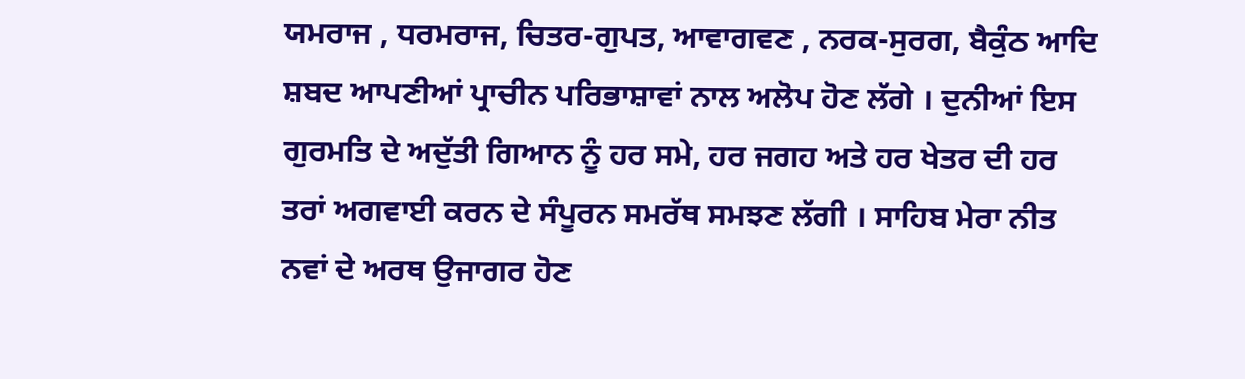ਯਮਰਾਜ , ਧਰਮਰਾਜ, ਚਿਤਰ-ਗੁਪਤ, ਆਵਾਗਵਣ , ਨਰਕ-ਸੁਰਗ, ਬੈਕੁੰਠ ਆਦਿ ਸ਼ਬਦ ਆਪਣੀਆਂ ਪ੍ਰਾਚੀਨ ਪਰਿਭਾਸ਼ਾਵਾਂ ਨਾਲ ਅਲੋਪ ਹੋਣ ਲੱਗੇ । ਦੁਨੀਆਂ ਇਸ ਗੁਰਮਤਿ ਦੇ ਅਦੁੱਤੀ ਗਿਆਨ ਨੂੰ ਹਰ ਸਮੇ, ਹਰ ਜਗਹ ਅਤੇ ਹਰ ਖੇਤਰ ਦੀ ਹਰ ਤਰਾਂ ਅਗਵਾਈ ਕਰਨ ਦੇ ਸੰਪੂਰਨ ਸਮਰੱਥ ਸਮਝਣ ਲੱਗੀ । ਸਾਹਿਬ ਮੇਰਾ ਨੀਤ ਨਵਾਂ ਦੇ ਅਰਥ ਉਜਾਗਰ ਹੋਣ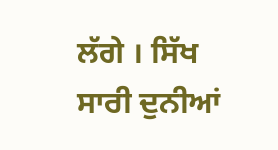ਲੱਗੇ । ਸਿੱਖ ਸਾਰੀ ਦੁਨੀਆਂ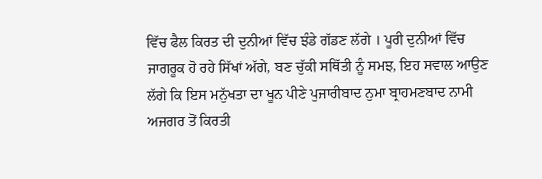ਵਿੱਚ ਫੈਲ ਕਿਰਤ ਦੀ ਦੁਨੀਆਂ ਵਿੱਚ ਝੰਡੇ ਗੱਡਣ ਲੱਗੇ । ਪੂਰੀ ਦੁਨੀਆਂ ਵਿੱਚ ਜਾਗਰੂਕ ਹੋ ਰਹੇ ਸਿੱਖਾਂ ਅੱਗੇ, ਬਣ ਚੁੱਕੀ ਸਥਿੱਤੀ ਨੂੰ ਸਮਝ, ਇਹ ਸਵਾਲ ਆਉਣ ਲੱਗੇ ਕਿ ਇਸ ਮਨੁੱਖਤਾ ਦਾ ਖੂਨ ਪੀਣੇ ਪੁਜਾਰੀਬਾਦ ਨੁਮਾ ਬ੍ਰਾਹਮਣਬਾਦ ਨਾਮੀ ਅਜਗਰ ਤੋਂ ਕਿਰਤੀ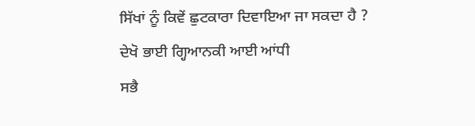ਸਿੱਖਾਂ ਨੂੰ ਕਿਵੇਂ ਛੁਟਕਾਰਾ ਦਿਵਾਇਆ ਜਾ ਸਕਦਾ ਹੈ ?
ਦੇਖੋ ਭਾਈ ਗ੍ਹਿਆਨਕੀ ਆਈ ਆਂਧੀ
ਸਭੈ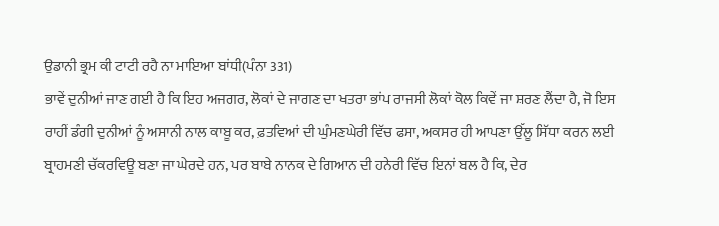ਉਡਾਨੀ ਭ੍ਰਮ ਕੀ ਟਾਟੀ ਰਹੈ ਨਾ ਮਾਇਆ ਬਾਂਧੀ(ਪੰਨਾ 331)
ਭਾਵੇਂ ਦੁਨੀਆਂ ਜਾਣ ਗਈ ਹੈ ਕਿ ਇਹ ਅਜਗਰ, ਲੋਕਾਂ ਦੇ ਜਾਗਣ ਦਾ ਖਤਰਾ ਭਾਂਪ ਰਾਜਸੀ ਲੋਕਾਂ ਕੋਲ ਕਿਵੇਂ ਜਾ ਸ਼ਰਣ ਲੈਂਦਾ ਹੈ, ਜੋ ਇਸ ਰਾਹੀਂ ਡੰਗੀ ਦੁਨੀਆਂ ਨੂੰ ਅਸਾਨੀ ਨਾਲ ਕਾਬੂ ਕਰ, ਫ਼ਤਵਿਆਂ ਦੀ ਘੁੰਮਣਘੇਰੀ ਵਿੱਚ ਫਸਾ, ਅਕਸਰ ਹੀ ਆਪਣਾ ਉੱਲੂ ਸਿੱਧਾ ਕਰਨ ਲਈ ਬ੍ਰਾਹਮਣੀ ਚੱਕਰਵਿਊ ਬਣਾ ਜਾ ਘੇਰਦੇ ਹਨ, ਪਰ ਬਾਬੇ ਨਾਨਕ ਦੇ ਗਿਆਨ ਦੀ ਹਨੇਰੀ ਵਿੱਚ ਇਨਾਂ ਬਲ ਹੈ ਕਿ, ਦੇਰ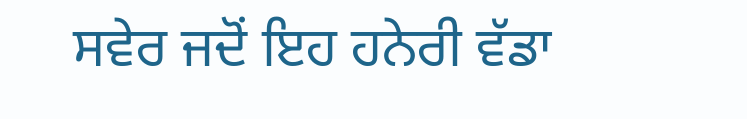ਸਵੇਰ ਜਦੋਂ ਇਹ ਹਨੇਰੀ ਵੱਡਾ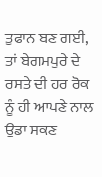ਤੁਫਾਨ ਬਣ ਗਈ, ਤਾਂ ਬੇਗਮਪੁਰੇ ਦੇ ਰਸਤੇ ਦੀ ਹਰ ਰੋਕ ਨੂੰ ਹੀ ਆਪਣੇ ਨਾਲ ਉਡਾ ਸਕਣ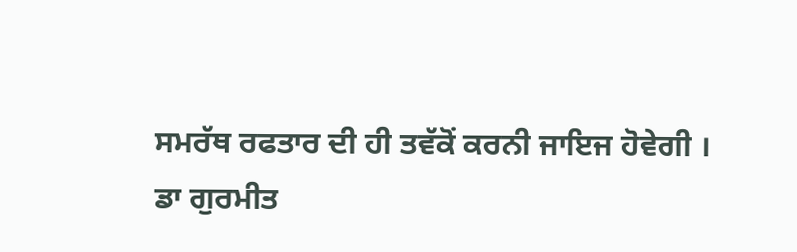ਸਮਰੱਥ ਰਫਤਾਰ ਦੀ ਹੀ ਤਵੱਕੋਂ ਕਰਨੀ ਜਾਇਜ ਹੋਵੇਗੀ ।
ਡਾ ਗੁਰਮੀਤ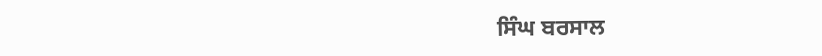ਸਿੰਘ ਬਰਸਾਲ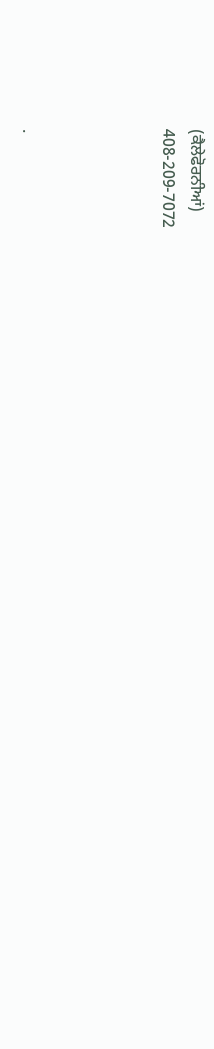(ਕੈਲੇਫੋਰਨੀਆਂ)
408-209-7072




.